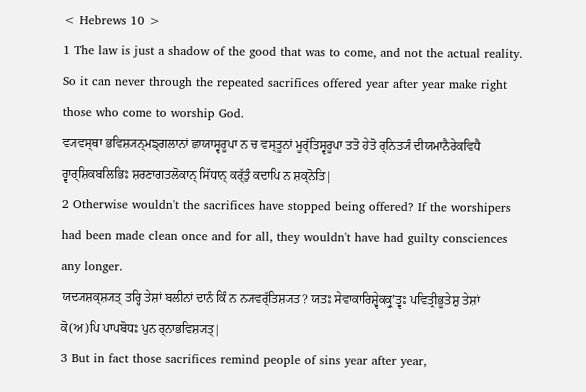< Hebrews 10 >
1 The law is just a shadow of the good that was to come, and not the actual reality. So it can never through the repeated sacrifices offered year after year make right those who come to worship God.
ਵ੍ਯਵਸ੍ਥਾ ਭਵਿਸ਼੍ਯਨ੍ਮਙ੍ਗਲਾਨਾਂ ਛਾਯਾਸ੍ਵਰੂਪਾ ਨ ਚ ਵਸ੍ਤੂਨਾਂ ਮੂਰ੍ੱਤਿਸ੍ਵਰੂਪਾ ਤਤੋ ਹੇਤੋ ਰ੍ਨਿਤ੍ਯੰ ਦੀਯਮਾਨੈਰੇਕਵਿਧੈ ਰ੍ਵਾਰ੍ਸ਼ਿਕਬਲਿਭਿਃ ਸ਼ਰਣਾਗਤਲੋਕਾਨ੍ ਸਿੱਧਾਨ੍ ਕਰ੍ੱਤੁੰ ਕਦਾਪਿ ਨ ਸ਼ਕ੍ਨੋਤਿ|
2 Otherwise wouldn't the sacrifices have stopped being offered? If the worshipers had been made clean once and for all, they wouldn't have had guilty consciences any longer.
ਯਦ੍ਯਸ਼ਕ੍ਸ਼੍ਯਤ੍ ਤਰ੍ਹਿ ਤੇਸ਼ਾਂ ਬਲੀਨਾਂ ਦਾਨੰ ਕਿੰ ਨ ਨ੍ਯਵਰ੍ੱਤਿਸ਼੍ਯਤ? ਯਤਃ ਸੇਵਾਕਾਰਿਸ਼੍ਵੇਕਕ੍ਰੁʼਤ੍ਵਃ ਪਵਿਤ੍ਰੀਭੂਤੇਸ਼ੁ ਤੇਸ਼ਾਂ ਕੋ(ਅ)ਪਿ ਪਾਪਬੋਧਃ ਪੁਨ ਰ੍ਨਾਭਵਿਸ਼੍ਯਤ੍|
3 But in fact those sacrifices remind people of sins year after year,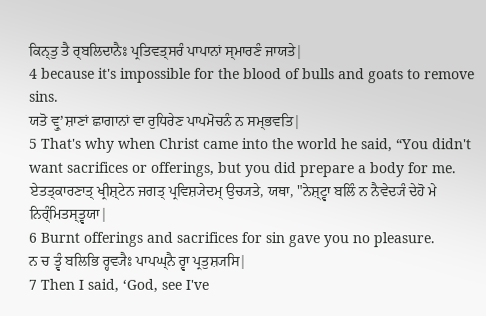ਕਿਨ੍ਤੁ ਤੈ ਰ੍ਬਲਿਦਾਨੈਃ ਪ੍ਰਤਿਵਤ੍ਸਰੰ ਪਾਪਾਨਾਂ ਸ੍ਮਾਰਣੰ ਜਾਯਤੇ|
4 because it's impossible for the blood of bulls and goats to remove sins.
ਯਤੋ ਵ੍ਰੁʼਸ਼ਾਣਾਂ ਛਾਗਾਨਾਂ ਵਾ ਰੁਧਿਰੇਣ ਪਾਪਮੋਚਨੰ ਨ ਸਮ੍ਭਵਤਿ|
5 That's why when Christ came into the world he said, “You didn't want sacrifices or offerings, but you did prepare a body for me.
ਏਤਤ੍ਕਾਰਣਾਤ੍ ਖ੍ਰੀਸ਼੍ਟੇਨ ਜਗਤ੍ ਪ੍ਰਵਿਸ਼੍ਯੇਦਮ੍ ਉਚ੍ਯਤੇ, ਯਥਾ, "ਨੇਸ਼੍ਟ੍ਵਾ ਬਲਿੰ ਨ ਨੈਵੇਦ੍ਯੰ ਦੇਹੋ ਮੇ ਨਿਰ੍ੰਮਿਤਸ੍ਤ੍ਵਯਾ|
6 Burnt offerings and sacrifices for sin gave you no pleasure.
ਨ ਚ ਤ੍ਵੰ ਬਲਿਭਿ ਰ੍ਹਵ੍ਯੈਃ ਪਾਪਘ੍ਨੈ ਰ੍ਵਾ ਪ੍ਰਤੁਸ਼੍ਯਸਿ|
7 Then I said, ‘God, see I've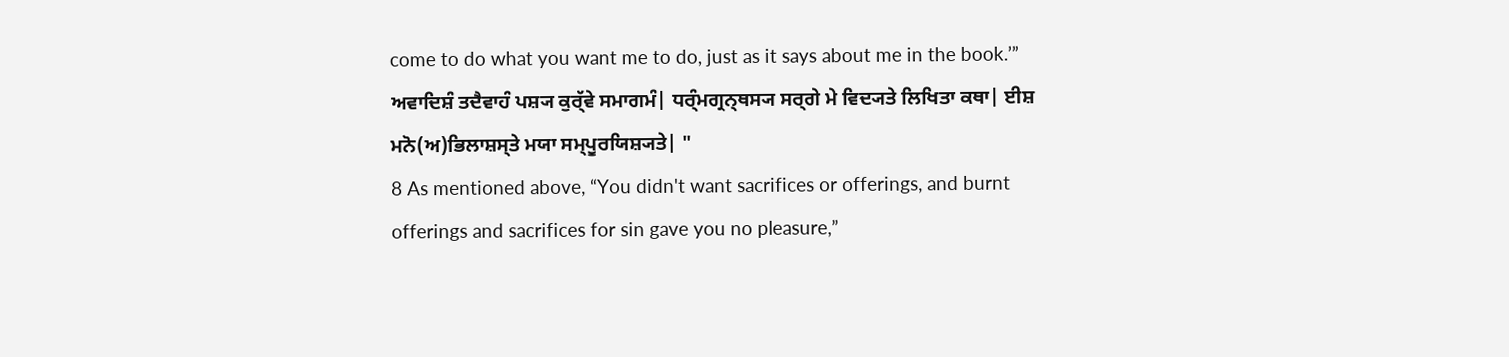come to do what you want me to do, just as it says about me in the book.’”
ਅਵਾਦਿਸ਼ੰ ਤਦੈਵਾਹੰ ਪਸ਼੍ਯ ਕੁਰ੍ੱਵੇ ਸਮਾਗਮੰ| ਧਰ੍ੰਮਗ੍ਰਨ੍ਥਸ੍ਯ ਸਰ੍ਗੇ ਮੇ ਵਿਦ੍ਯਤੇ ਲਿਖਿਤਾ ਕਥਾ| ਈਸ਼ ਮਨੋ(ਅ)ਭਿਲਾਸ਼ਸ੍ਤੇ ਮਯਾ ਸਮ੍ਪੂਰਯਿਸ਼੍ਯਤੇ| "
8 As mentioned above, “You didn't want sacrifices or offerings, and burnt offerings and sacrifices for sin gave you no pleasure,”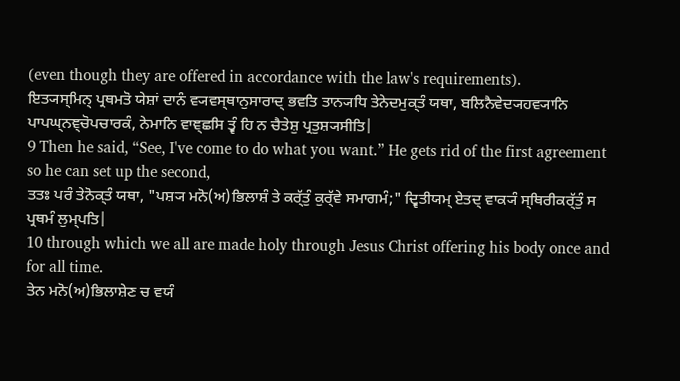(even though they are offered in accordance with the law's requirements).
ਇਤ੍ਯਸ੍ਮਿਨ੍ ਪ੍ਰਥਮਤੋ ਯੇਸ਼ਾਂ ਦਾਨੰ ਵ੍ਯਵਸ੍ਥਾਨੁਸਾਰਾਦ੍ ਭਵਤਿ ਤਾਨ੍ਯਧਿ ਤੇਨੇਦਮੁਕ੍ਤੰ ਯਥਾ, ਬਲਿਨੈਵੇਦ੍ਯਹਵ੍ਯਾਨਿ ਪਾਪਘ੍ਨਞ੍ਚੋਪਚਾਰਕੰ, ਨੇਮਾਨਿ ਵਾਞ੍ਛਸਿ ਤ੍ਵੰ ਹਿ ਨ ਚੈਤੇਸ਼ੁ ਪ੍ਰਤੁਸ਼੍ਯਸੀਤਿ|
9 Then he said, “See, I've come to do what you want.” He gets rid of the first agreement so he can set up the second,
ਤਤਃ ਪਰੰ ਤੇਨੋਕ੍ਤੰ ਯਥਾ, "ਪਸ਼੍ਯ ਮਨੋ(ਅ)ਭਿਲਾਸ਼ੰ ਤੇ ਕਰ੍ੱਤੁੰ ਕੁਰ੍ੱਵੇ ਸਮਾਗਮੰ;" ਦ੍ਵਿਤੀਯਮ੍ ਏਤਦ੍ ਵਾਕ੍ਯੰ ਸ੍ਥਿਰੀਕਰ੍ੱਤੁੰ ਸ ਪ੍ਰਥਮੰ ਲੁਮ੍ਪਤਿ|
10 through which we all are made holy through Jesus Christ offering his body once and for all time.
ਤੇਨ ਮਨੋ(ਅ)ਭਿਲਾਸ਼ੇਣ ਚ ਵਯੰ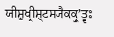ਯੀਸ਼ੁਖ੍ਰੀਸ਼੍ਟਸ੍ਯੈਕਕ੍ਰੁʼਤ੍ਵਃ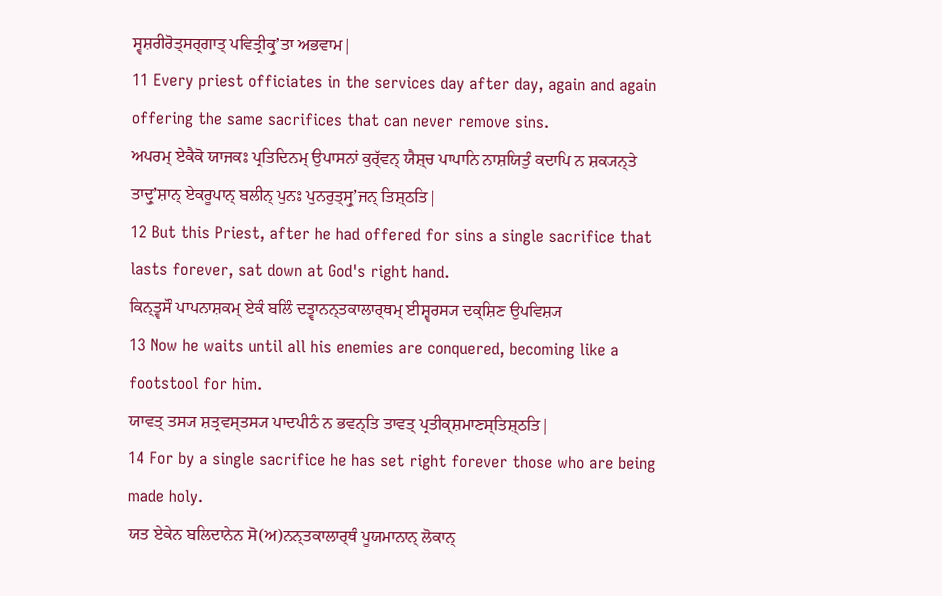ਸ੍ਵਸ਼ਰੀਰੋਤ੍ਸਰ੍ਗਾਤ੍ ਪਵਿਤ੍ਰੀਕ੍ਰੁʼਤਾ ਅਭਵਾਮ|
11 Every priest officiates in the services day after day, again and again offering the same sacrifices that can never remove sins.
ਅਪਰਮ੍ ਏਕੈਕੋ ਯਾਜਕਃ ਪ੍ਰਤਿਦਿਨਮ੍ ਉਪਾਸਨਾਂ ਕੁਰ੍ੱਵਨ੍ ਯੈਸ਼੍ਚ ਪਾਪਾਨਿ ਨਾਸ਼ਯਿਤੁੰ ਕਦਾਪਿ ਨ ਸ਼ਕ੍ਯਨ੍ਤੇ ਤਾਦ੍ਰੁʼਸ਼ਾਨ੍ ਏਕਰੂਪਾਨ੍ ਬਲੀਨ੍ ਪੁਨਃ ਪੁਨਰੁਤ੍ਸ੍ਰੁʼਜਨ੍ ਤਿਸ਼੍ਠਤਿ|
12 But this Priest, after he had offered for sins a single sacrifice that lasts forever, sat down at God's right hand.
ਕਿਨ੍ਤ੍ਵਸੌ ਪਾਪਨਾਸ਼ਕਮ੍ ਏਕੰ ਬਲਿੰ ਦਤ੍ਵਾਨਨ੍ਤਕਾਲਾਰ੍ਥਮ੍ ਈਸ਼੍ਵਰਸ੍ਯ ਦਕ੍ਸ਼ਿਣ ਉਪਵਿਸ਼੍ਯ
13 Now he waits until all his enemies are conquered, becoming like a footstool for him.
ਯਾਵਤ੍ ਤਸ੍ਯ ਸ਼ਤ੍ਰਵਸ੍ਤਸ੍ਯ ਪਾਦਪੀਠੰ ਨ ਭਵਨ੍ਤਿ ਤਾਵਤ੍ ਪ੍ਰਤੀਕ੍ਸ਼ਮਾਣਸ੍ਤਿਸ਼੍ਠਤਿ|
14 For by a single sacrifice he has set right forever those who are being made holy.
ਯਤ ਏਕੇਨ ਬਲਿਦਾਨੇਨ ਸੋ(ਅ)ਨਨ੍ਤਕਾਲਾਰ੍ਥੰ ਪੂਯਮਾਨਾਨ੍ ਲੋਕਾਨ੍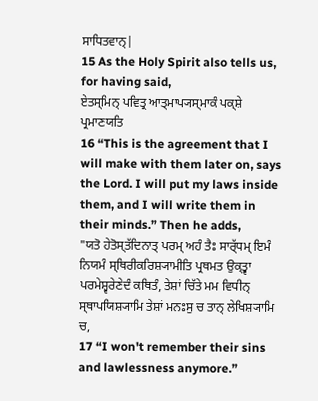ਸਾਧਿਤਵਾਨ੍|
15 As the Holy Spirit also tells us, for having said,
ਏਤਸ੍ਮਿਨ੍ ਪਵਿਤ੍ਰ ਆਤ੍ਮਾਪ੍ਯਸ੍ਮਾਕੰ ਪਕ੍ਸ਼ੇ ਪ੍ਰਮਾਣਯਤਿ
16 “This is the agreement that I will make with them later on, says the Lord. I will put my laws inside them, and I will write them in their minds.” Then he adds,
"ਯਤੋ ਹੇਤੋਸ੍ਤੱਦਿਨਾਤ੍ ਪਰਮ੍ ਅਹੰ ਤੈਃ ਸਾਰ੍ੱਧਮ੍ ਇਮੰ ਨਿਯਮੰ ਸ੍ਥਿਰੀਕਰਿਸ਼੍ਯਾਮੀਤਿ ਪ੍ਰਥਮਤ ਉਕ੍ਤ੍ਵਾ ਪਰਮੇਸ਼੍ਵਰੇਣੇਦੰ ਕਥਿਤੰ, ਤੇਸ਼ਾਂ ਚਿੱਤੇ ਮਮ ਵਿਧੀਨ੍ ਸ੍ਥਾਪਯਿਸ਼੍ਯਾਮਿ ਤੇਸ਼ਾਂ ਮਨਃਸੁ ਚ ਤਾਨ੍ ਲੇਖਿਸ਼੍ਯਾਮਿ ਚ,
17 “I won't remember their sins and lawlessness anymore.”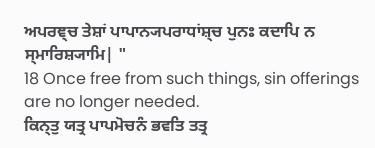ਅਪਰਞ੍ਚ ਤੇਸ਼ਾਂ ਪਾਪਾਨ੍ਯਪਰਾਧਾਂਸ਼੍ਚ ਪੁਨਃ ਕਦਾਪਿ ਨ ਸ੍ਮਾਰਿਸ਼੍ਯਾਮਿ| "
18 Once free from such things, sin offerings are no longer needed.
ਕਿਨ੍ਤੁ ਯਤ੍ਰ ਪਾਪਮੋਚਨੰ ਭਵਤਿ ਤਤ੍ਰ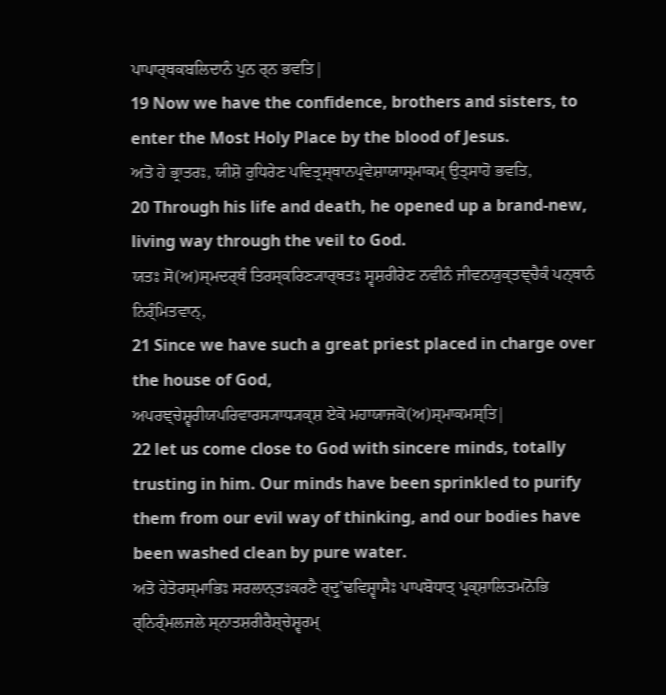ਪਾਪਾਰ੍ਥਕਬਲਿਦਾਨੰ ਪੁਨ ਰ੍ਨ ਭਵਤਿ|
19 Now we have the confidence, brothers and sisters, to enter the Most Holy Place by the blood of Jesus.
ਅਤੋ ਹੇ ਭ੍ਰਾਤਰਃ, ਯੀਸ਼ੋ ਰੁਧਿਰੇਣ ਪਵਿਤ੍ਰਸ੍ਥਾਨਪ੍ਰਵੇਸ਼ਾਯਾਸ੍ਮਾਕਮ੍ ਉਤ੍ਸਾਹੋ ਭਵਤਿ,
20 Through his life and death, he opened up a brand-new, living way through the veil to God.
ਯਤਃ ਸੋ(ਅ)ਸ੍ਮਦਰ੍ਥੰ ਤਿਰਸ੍ਕਰਿਣ੍ਯਾਰ੍ਥਤਃ ਸ੍ਵਸ਼ਰੀਰੇਣ ਨਵੀਨੰ ਜੀਵਨਯੁਕ੍ਤਞ੍ਚੈਕੰ ਪਨ੍ਥਾਨੰ ਨਿਰ੍ੰਮਿਤਵਾਨ੍,
21 Since we have such a great priest placed in charge over the house of God,
ਅਪਰਞ੍ਚੇਸ਼੍ਵਰੀਯਪਰਿਵਾਰਸ੍ਯਾਧ੍ਯਕ੍ਸ਼ ਏਕੋ ਮਹਾਯਾਜਕੋ(ਅ)ਸ੍ਮਾਕਮਸ੍ਤਿ|
22 let us come close to God with sincere minds, totally trusting in him. Our minds have been sprinkled to purify them from our evil way of thinking, and our bodies have been washed clean by pure water.
ਅਤੋ ਹੇਤੋਰਸ੍ਮਾਭਿਃ ਸਰਲਾਨ੍ਤਃਕਰਣੈ ਰ੍ਦ੍ਰੁʼਢਵਿਸ਼੍ਵਾਸੈਃ ਪਾਪਬੋਧਾਤ੍ ਪ੍ਰਕ੍ਸ਼ਾਲਿਤਮਨੋਭਿ ਰ੍ਨਿਰ੍ੰਮਲਜਲੇ ਸ੍ਨਾਤਸ਼ਰੀਰੈਸ਼੍ਚੇਸ਼੍ਵਰਮ੍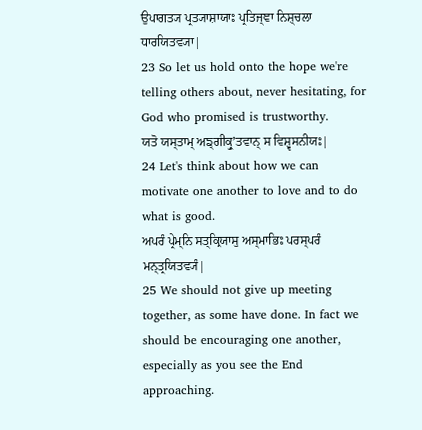ਉਪਾਗਤ੍ਯ ਪ੍ਰਤ੍ਯਾਸ਼ਾਯਾਃ ਪ੍ਰਤਿਜ੍ਞਾ ਨਿਸ਼੍ਚਲਾ ਧਾਰਯਿਤਵ੍ਯਾ|
23 So let us hold onto the hope we're telling others about, never hesitating, for God who promised is trustworthy.
ਯਤੋ ਯਸ੍ਤਾਮ੍ ਅਙ੍ਗੀਕ੍ਰੁʼਤਵਾਨ੍ ਸ ਵਿਸ਼੍ਵਸਨੀਯਃ|
24 Let's think about how we can motivate one another to love and to do what is good.
ਅਪਰੰ ਪ੍ਰੇਮ੍ਨਿ ਸਤ੍ਕ੍ਰਿਯਾਸੁ ਅਸ੍ਮਾਭਿਃ ਪਰਸ੍ਪਰੰ ਮਨ੍ਤ੍ਰਯਿਤਵ੍ਯੰ|
25 We should not give up meeting together, as some have done. In fact we should be encouraging one another, especially as you see the End approaching.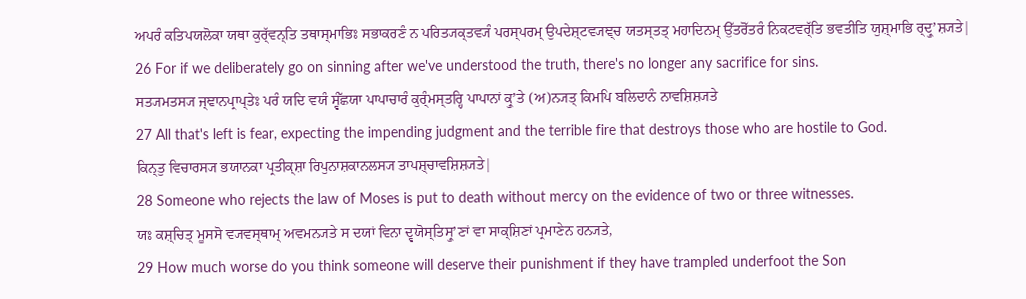ਅਪਰੰ ਕਤਿਪਯਲੋਕਾ ਯਥਾ ਕੁਰ੍ੱਵਨ੍ਤਿ ਤਥਾਸ੍ਮਾਭਿਃ ਸਭਾਕਰਣੰ ਨ ਪਰਿਤ੍ਯਕ੍ਤਵ੍ਯੰ ਪਰਸ੍ਪਰਮ੍ ਉਪਦੇਸ਼੍ਟਵ੍ਯਞ੍ਚ ਯਤਸ੍ਤਤ੍ ਮਹਾਦਿਨਮ੍ ਉੱਤਰੋੱਤਰੰ ਨਿਕਟਵਰ੍ੱਤਿ ਭਵਤੀਤਿ ਯੁਸ਼੍ਮਾਭਿ ਰ੍ਦ੍ਰੁʼਸ਼੍ਯਤੇ|
26 For if we deliberately go on sinning after we've understood the truth, there's no longer any sacrifice for sins.
ਸਤ੍ਯਮਤਸ੍ਯ ਜ੍ਞਾਨਪ੍ਰਾਪ੍ਤੇਃ ਪਰੰ ਯਦਿ ਵਯੰ ਸ੍ਵੰੱਛਯਾ ਪਾਪਾਚਾਰੰ ਕੁਰ੍ੰਮਸ੍ਤਰ੍ਹਿ ਪਾਪਾਨਾਂ ਕ੍ਰੁʼਤੇ (ਅ)ਨ੍ਯਤ੍ ਕਿਮਪਿ ਬਲਿਦਾਨੰ ਨਾਵਸ਼ਿਸ਼੍ਯਤੇ
27 All that's left is fear, expecting the impending judgment and the terrible fire that destroys those who are hostile to God.
ਕਿਨ੍ਤੁ ਵਿਚਾਰਸ੍ਯ ਭਯਾਨਕਾ ਪ੍ਰਤੀਕ੍ਸ਼ਾ ਰਿਪੁਨਾਸ਼ਕਾਨਲਸ੍ਯ ਤਾਪਸ਼੍ਚਾਵਸ਼ਿਸ਼੍ਯਤੇ|
28 Someone who rejects the law of Moses is put to death without mercy on the evidence of two or three witnesses.
ਯਃ ਕਸ਼੍ਚਿਤ੍ ਮੂਸਸੋ ਵ੍ਯਵਸ੍ਥਾਮ੍ ਅਵਮਨ੍ਯਤੇ ਸ ਦਯਾਂ ਵਿਨਾ ਦ੍ਵਯੋਸ੍ਤਿਸ੍ਰੁʼਣਾਂ ਵਾ ਸਾਕ੍ਸ਼ਿਣਾਂ ਪ੍ਰਮਾਣੇਨ ਹਨ੍ਯਤੇ,
29 How much worse do you think someone will deserve their punishment if they have trampled underfoot the Son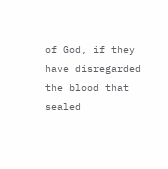of God, if they have disregarded the blood that sealed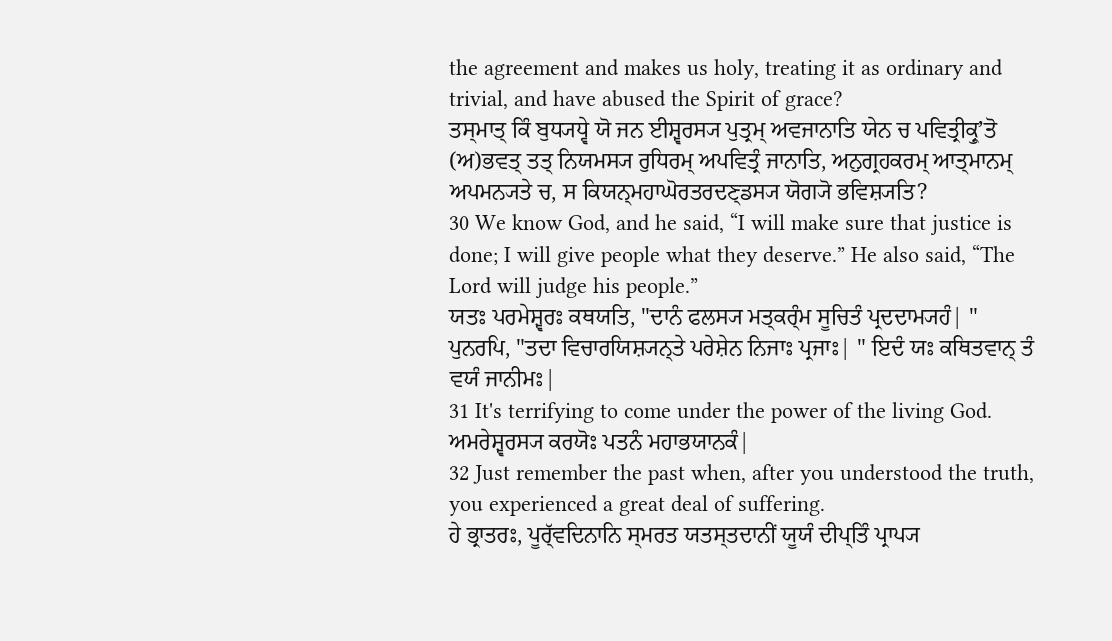the agreement and makes us holy, treating it as ordinary and trivial, and have abused the Spirit of grace?
ਤਸ੍ਮਾਤ੍ ਕਿੰ ਬੁਧ੍ਯਧ੍ਵੇ ਯੋ ਜਨ ਈਸ਼੍ਵਰਸ੍ਯ ਪੁਤ੍ਰਮ੍ ਅਵਜਾਨਾਤਿ ਯੇਨ ਚ ਪਵਿਤ੍ਰੀਕ੍ਰੁʼਤੋ (ਅ)ਭਵਤ੍ ਤਤ੍ ਨਿਯਮਸ੍ਯ ਰੁਧਿਰਮ੍ ਅਪਵਿਤ੍ਰੰ ਜਾਨਾਤਿ, ਅਨੁਗ੍ਰਹਕਰਮ੍ ਆਤ੍ਮਾਨਮ੍ ਅਪਮਨ੍ਯਤੇ ਚ, ਸ ਕਿਯਨ੍ਮਹਾਘੋਰਤਰਦਣ੍ਡਸ੍ਯ ਯੋਗ੍ਯੋ ਭਵਿਸ਼੍ਯਤਿ?
30 We know God, and he said, “I will make sure that justice is done; I will give people what they deserve.” He also said, “The Lord will judge his people.”
ਯਤਃ ਪਰਮੇਸ਼੍ਵਰਃ ਕਥਯਤਿ, "ਦਾਨੰ ਫਲਸ੍ਯ ਮਤ੍ਕਰ੍ੰਮ ਸੂਚਿਤੰ ਪ੍ਰਦਦਾਮ੍ਯਹੰ| " ਪੁਨਰਪਿ, "ਤਦਾ ਵਿਚਾਰਯਿਸ਼੍ਯਨ੍ਤੇ ਪਰੇਸ਼ੇਨ ਨਿਜਾਃ ਪ੍ਰਜਾਃ| " ਇਦੰ ਯਃ ਕਥਿਤਵਾਨ੍ ਤੰ ਵਯੰ ਜਾਨੀਮਃ|
31 It's terrifying to come under the power of the living God.
ਅਮਰੇਸ਼੍ਵਰਸ੍ਯ ਕਰਯੋਃ ਪਤਨੰ ਮਹਾਭਯਾਨਕੰ|
32 Just remember the past when, after you understood the truth, you experienced a great deal of suffering.
ਹੇ ਭ੍ਰਾਤਰਃ, ਪੂਰ੍ੱਵਦਿਨਾਨਿ ਸ੍ਮਰਤ ਯਤਸ੍ਤਦਾਨੀਂ ਯੂਯੰ ਦੀਪ੍ਤਿੰ ਪ੍ਰਾਪ੍ਯ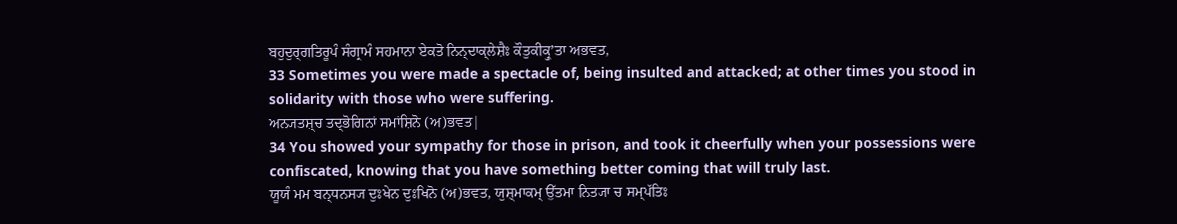ਬਹੁਦੁਰ੍ਗਤਿਰੂਪੰ ਸੰਗ੍ਰਾਮੰ ਸਹਮਾਨਾ ਏਕਤੋ ਨਿਨ੍ਦਾਕ੍ਲੇਸ਼ੈਃ ਕੌਤੁਕੀਕ੍ਰੁʼਤਾ ਅਭਵਤ,
33 Sometimes you were made a spectacle of, being insulted and attacked; at other times you stood in solidarity with those who were suffering.
ਅਨ੍ਯਤਸ਼੍ਚ ਤਦ੍ਭੋਗਿਨਾਂ ਸਮਾਂਸ਼ਿਨੋ (ਅ)ਭਵਤ|
34 You showed your sympathy for those in prison, and took it cheerfully when your possessions were confiscated, knowing that you have something better coming that will truly last.
ਯੂਯੰ ਮਮ ਬਨ੍ਧਨਸ੍ਯ ਦੁਃਖੇਨ ਦੁਃਖਿਨੋ (ਅ)ਭਵਤ, ਯੁਸ਼੍ਮਾਕਮ੍ ਉੱਤਮਾ ਨਿਤ੍ਯਾ ਚ ਸਮ੍ਪੱਤਿਃ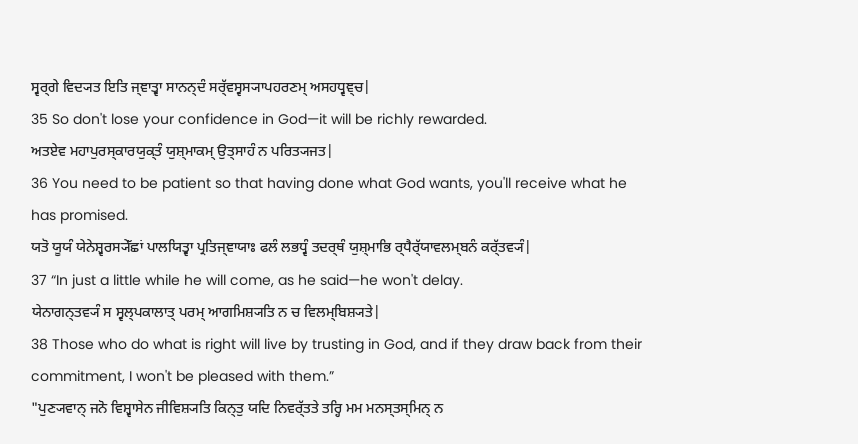ਸ੍ਵਰ੍ਗੇ ਵਿਦ੍ਯਤ ਇਤਿ ਜ੍ਞਾਤ੍ਵਾ ਸਾਨਨ੍ਦੰ ਸਰ੍ੱਵਸ੍ਵਸ੍ਯਾਪਹਰਣਮ੍ ਅਸਹਧ੍ਵਞ੍ਚ|
35 So don't lose your confidence in God—it will be richly rewarded.
ਅਤਏਵ ਮਹਾਪੁਰਸ੍ਕਾਰਯੁਕ੍ਤੰ ਯੁਸ਼੍ਮਾਕਮ੍ ਉਤ੍ਸਾਹੰ ਨ ਪਰਿਤ੍ਯਜਤ|
36 You need to be patient so that having done what God wants, you'll receive what he has promised.
ਯਤੋ ਯੂਯੰ ਯੇਨੇਸ਼੍ਵਰਸ੍ਯੇੱਛਾਂ ਪਾਲਯਿਤ੍ਵਾ ਪ੍ਰਤਿਜ੍ਞਾਯਾਃ ਫਲੰ ਲਭਧ੍ਵੰ ਤਦਰ੍ਥੰ ਯੁਸ਼੍ਮਾਭਿ ਰ੍ਧੈਰ੍ੱਯਾਵਲਮ੍ਬਨੰ ਕਰ੍ੱਤਵ੍ਯੰ|
37 “In just a little while he will come, as he said—he won't delay.
ਯੇਨਾਗਨ੍ਤਵ੍ਯੰ ਸ ਸ੍ਵਲ੍ਪਕਾਲਾਤ੍ ਪਰਮ੍ ਆਗਮਿਸ਼੍ਯਤਿ ਨ ਚ ਵਿਲਮ੍ਬਿਸ਼੍ਯਤੇ|
38 Those who do what is right will live by trusting in God, and if they draw back from their commitment, I won't be pleased with them.”
"ਪੁਣ੍ਯਵਾਨ੍ ਜਨੋ ਵਿਸ਼੍ਵਾਸੇਨ ਜੀਵਿਸ਼੍ਯਤਿ ਕਿਨ੍ਤੁ ਯਦਿ ਨਿਵਰ੍ੱਤਤੇ ਤਰ੍ਹਿ ਮਮ ਮਨਸ੍ਤਸ੍ਮਿਨ੍ ਨ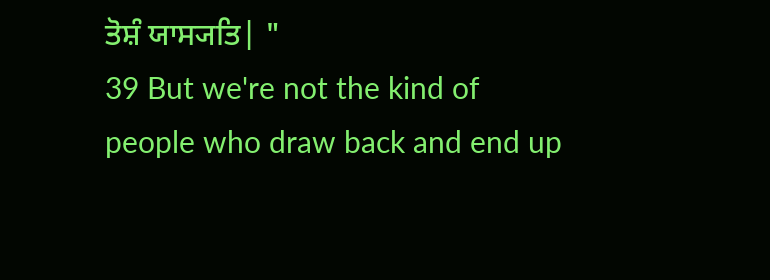ਤੋਸ਼ੰ ਯਾਸ੍ਯਤਿ| "
39 But we're not the kind of people who draw back and end up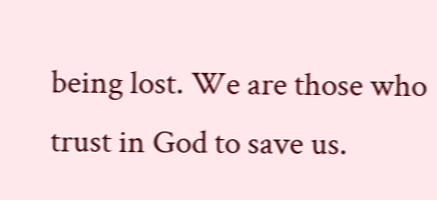being lost. We are those who trust in God to save us.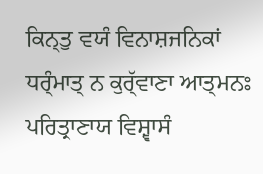ਕਿਨ੍ਤੁ ਵਯੰ ਵਿਨਾਸ਼ਜਨਿਕਾਂ ਧਰ੍ੰਮਾਤ੍ ਨ ਕੁਰ੍ੱਵਾਣਾ ਆਤ੍ਮਨਃ ਪਰਿਤ੍ਰਾਣਾਯ ਵਿਸ਼੍ਵਾਸੰ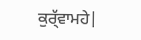ਕੁਰ੍ੱਵਾਮਹੇ|